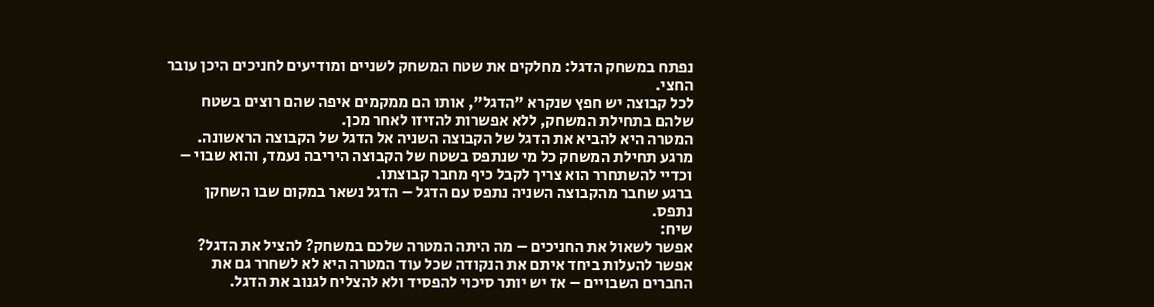נפתח במשחק הדגל: מחלקים את שטח המשחק לשניים ומודיעים לחניכים היכן עובר החצי.
לכל קבוצה יש חפץ שנקרא "הדגל", אותו הם ממקמים איפה שהם רוצים בשטח שלהם בתחילת המשחק, ללא אפשרות להזיזו לאחר מכן.
המטרה היא להביא את הדגל של הקבוצה השניה אל הדגל של הקבוצה הראשונה. מרגע תחילת המשחק כל מי שנתפס בשטח של הקבוצה היריבה נעמד, והוא שבוי – וכדיי להשתחרר הוא צריך לקבל כיף מחבר קבוצתו.
ברגע שחבר מהקבוצה השניה נתפס עם הדגל – הדגל נשאר במקום שבו השחקן נתפס.
שיח:
אפשר לשאול את החניכים – מה היתה המטרה שלכם במשחק? להציל את הדגל? אפשר להעלות ביחד איתם את הנקודה שכל עוד המטרה היא לא לשחרר גם את החברים השבויים – אז יש יותר סיכוי להפסיד ולא להצליח לגנוב את הדגל.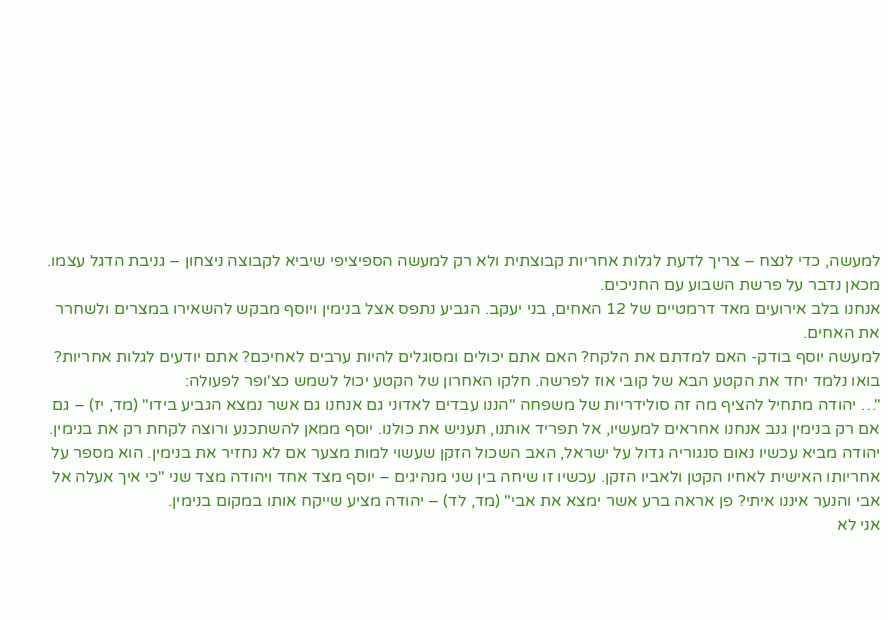למעשה, כדי לנצח – צריך לדעת לגלות אחריות קבוצתית ולא רק למעשה הספיציפי שיביא לקבוצה ניצחון – גניבת הדגל עצמו.
מכאן נדבר על פרשת השבוע עם החניכים.
אנחנו בלב אירועים מאד דרמטיים של 12 האחים, בני יעקב. הגביע נתפס אצל בנימין ויוסף מבקש להשאירו במצרים ולשחרר את האחים.
למעשה יוסף בודק- האם למדתם את הלקח? האם אתם יכולים ומסוגלים להיות ערבים לאחיכם? אתם יודעים לגלות אחריות?
בואו נלמד יחד את הקטע הבא של קובי אוז לפרשה. חלקו האחרון של הקטע יכול לשמש כצ'ופר לפעולה:
"… יהודה מתחיל להציף מה זה סולידריות של משפחה "הננו עבדים לאדוני גם אנחנו גם אשר נמצא הגביע בידו" (מד, יז) – גם אם רק בנימין גנב אנחנו אחראים למעשיו, אל תפריד אותנו, תעניש את כולנו. יוסף ממאן להשתכנע ורוצה לקחת רק את בנימין.
יהודה מביא עכשיו נאום סנגוריה גדול על ישראל, האב השכול הזקן שעשוי למות מצער אם לא נחזיר את בנימין. הוא מספר על אחריותו האישית לאחיו הקטן ולאביו הזקן. עכשיו זו שיחה בין שני מנהיגים – יוסף מצד אחד ויהודה מצד שני "כי איך אעלה אל אבי והנער איננו איתי? פן אראה ברע אשר ימצא את אבי" (מד, לד) – יהודה מציע שייקח אותו במקום בנימין.
אני לא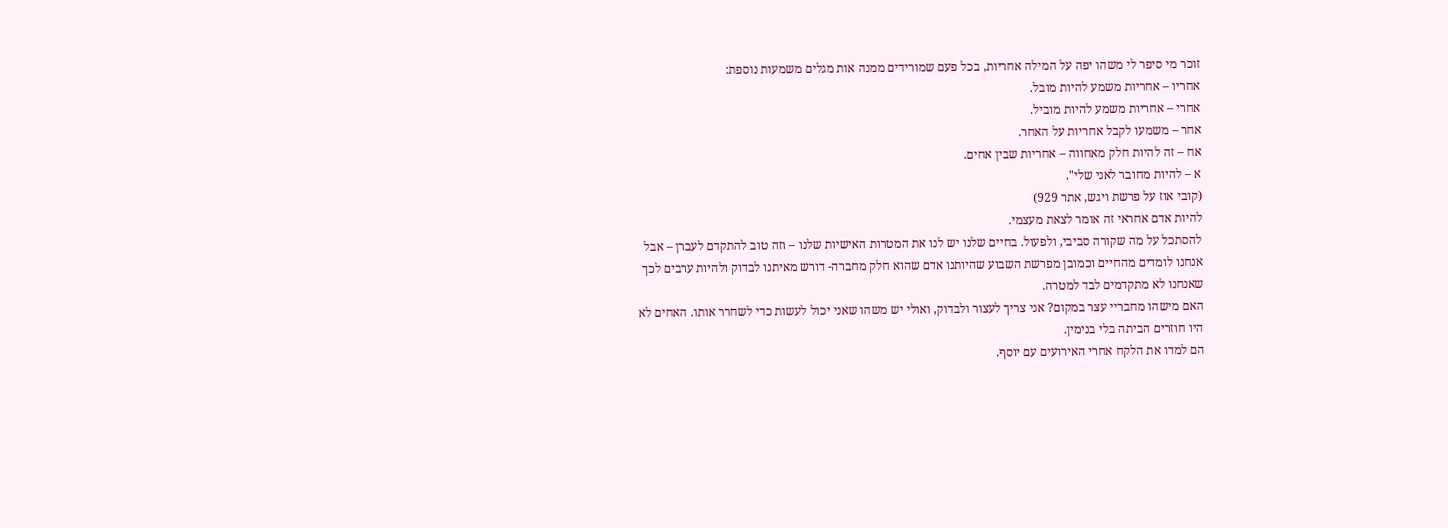זוכר מי סיפר לי משהו יפה על המילה אחריות, בכל פעם שמורידים ממנה אות מגלים משמעות נוספת:
אחריו – אחריות משמע להיות מובל.
אחרי – אחריות משמע להיות מוביל.
אחר – משמעו לקבל אחריות על האחר.
אח – זה להיות חלק מאחווה – אחריות שבין אחים.
א – להיות מחובר לאני שלי".
(קובי אוז על פרשת ויגש, אתר 929)
להיות אדם אחראי זה אומר לצאת מעצמי.
להסתכל על מה שקורה סביבי, ולפעול. בחיים שלנו יש לנו את המטרות האישיות שלנו – וזה טוב להתקדם לעברן – אבל אנחנו לומדים מהחיים וכמובן מפרשת השבוע שהיותנו אדם שהוא חלק מחברה- דורש מאיתנו לבדוק ולהיות ערבים לכך שאנחנו לא מתקדמים לבד למטרה.
האם מישהו מחבריי עצר במקום? אני צריך לעצור ולבדוק, ואולי יש משהו שאני יכול לעשות כדי לשחרר אותו. האחים לא היו חוזרים הביתה בלי בנימין.
הם למדו את הלקח אחרי האירועים עם יוסף.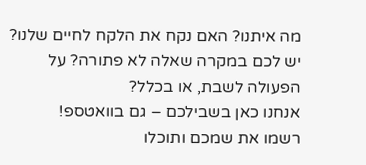מה איתנו? האם נקח את הלקח לחיים שלנו?
יש לכם במקרה שאלה לא פתורה? על הפעולה לשבת, או בכלל?
אנחנו כאן בשבילכם – גם בוואטספ!
רשמו את שמכם ותוכלו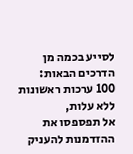לסייע בכמה מן הדרכים הבאות:
100 ערכות ראשונות ללא עלות,
אל תפספסו את ההזדמנות להעניק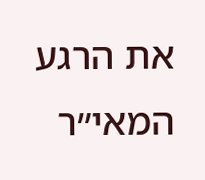את הרגע המאי״ר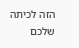הזה לכיתה שלכם